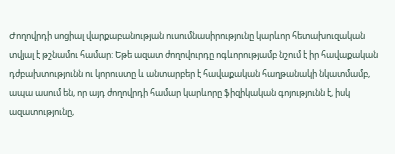Ժողովրդի սոցիալ վարքաբանության ուսումնասիրությունը կարևոր հետախուզական տվյալ է թշնամու համար: Եթե ազատ ժողովուրդը ոգևորությամբ նշում է իր հավաքական դժբախտությունն ու կորուստը և անտարբեր է հավաքական հաղթանակի նկատմամբ, ապա ասում են, որ այդ ժողովրդի համար կարևորը ֆիզիկական գոյությունն է, իսկ ազատությունը,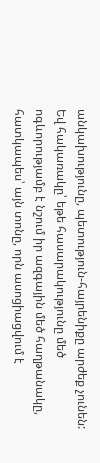անկախությունը, պետություն-հայրենիքը արժեք չունեն: Եվ հակառակը՝ եթե հասարակությունը մեծ ոգևորությամբ է նշում իր ազգային մեծ հաղթանակը, հատկապես՝ այն տոնը, որն ասոցիացվում է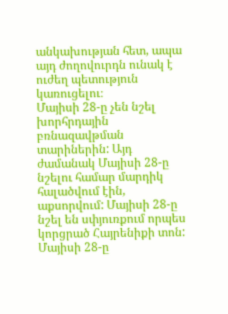անկախության հետ, ապա այդ ժողովուրդն ունակ է ուժեղ պետություն կառուցելու։
Մայիսի 28-ը չեն նշել խորհրդային բռնազավթման տարիներին: Այդ ժամանակ Մայիսի 28-ը նշելու համար մարդիկ հալածվում էին, աքսորվում: Մայիսի 28-ը նշել են սփյուռքում որպես կորցրած Հայրենիքի տոն: Մայիսի 28-ը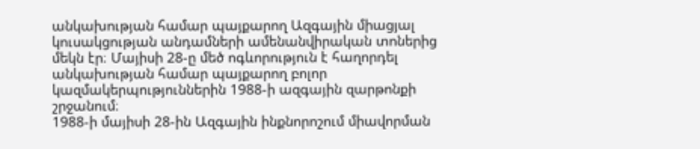անկախության համար պայքարող Ազգային միացյալ կուսակցության անդամների ամենանվիրական տոներից մեկն էր։ Մայիսի 28-ը մեծ ոգևորություն է հաղորդել անկախության համար պայքարող բոլոր կազմակերպություններին 1988-ի ազգային զարթոնքի շրջանում։
1988-ի մայիսի 28-ին Ազգային ինքնորոշում միավորման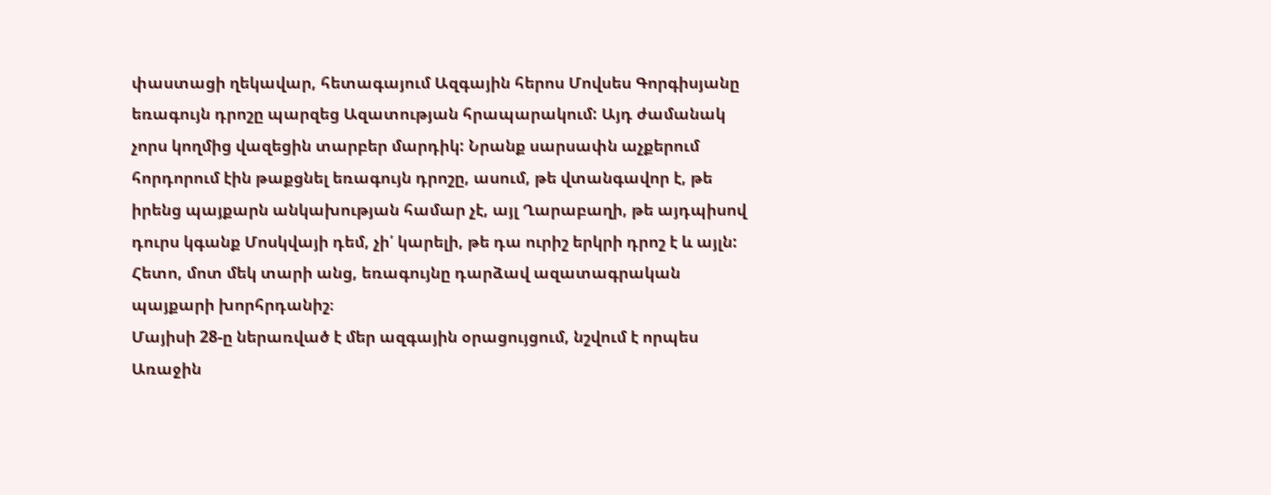փաստացի ղեկավար, հետագայում Ազգային հերոս Մովսես Գորգիսյանը եռագույն դրոշը պարզեց Ազատության հրապարակում: Այդ ժամանակ չորս կողմից վազեցին տարբեր մարդիկ: Նրանք սարսափն աչքերում հորդորում էին թաքցնել եռագույն դրոշը, ասում, թե վտանգավոր է, թե իրենց պայքարն անկախության համար չէ, այլ Ղարաբաղի, թե այդպիսով դուրս կգանք Մոսկվայի դեմ, չի՛ կարելի, թե դա ուրիշ երկրի դրոշ է և այլն: Հետո, մոտ մեկ տարի անց, եռագույնը դարձավ ազատագրական պայքարի խորհրդանիշ։
Մայիսի 28-ը ներառված է մեր ազգային օրացույցում, նշվում է որպես Առաջին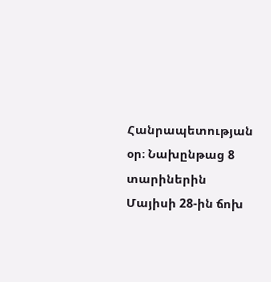Հանրապետության օր։ Նախընթաց 8 տարիներին Մայիսի 28-ին ճոխ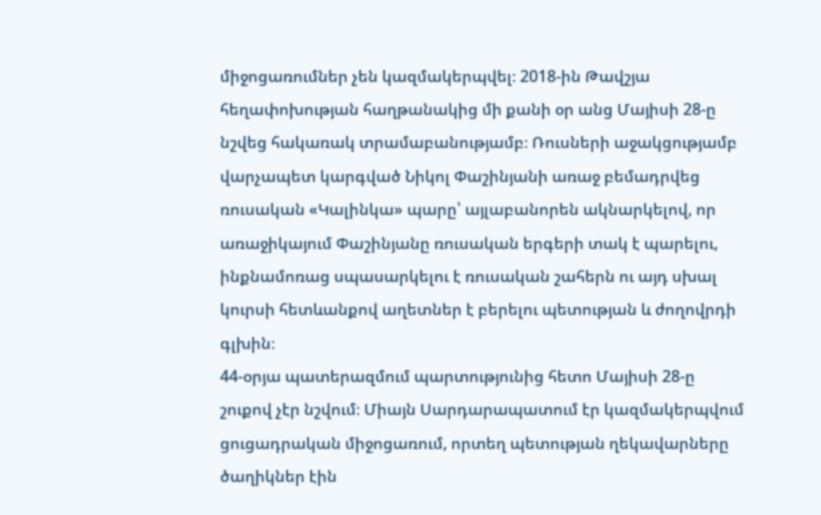միջոցառումներ չեն կազմակերպվել։ 2018-ին Թավշյա հեղափոխության հաղթանակից մի քանի օր անց Մայիսի 28-ը նշվեց հակառակ տրամաբանությամբ։ Ռուսների աջակցությամբ վարչապետ կարգված Նիկոլ Փաշինյանի առաջ բեմադրվեց ռուսական «Կալինկա» պարը՝ այլաբանորեն ակնարկելով, որ առաջիկայում Փաշինյանը ռուսական երգերի տակ է պարելու, ինքնամոռաց սպասարկելու է ռուսական շահերն ու այդ սխալ կուրսի հետևանքով աղետներ է բերելու պետության և ժողովրդի գլխին։
44-օրյա պատերազմում պարտությունից հետո Մայիսի 28-ը շուքով չէր նշվում։ Միայն Սարդարապատում էր կազմակերպվում ցուցադրական միջոցառում, որտեղ պետության ղեկավարները ծաղիկներ էին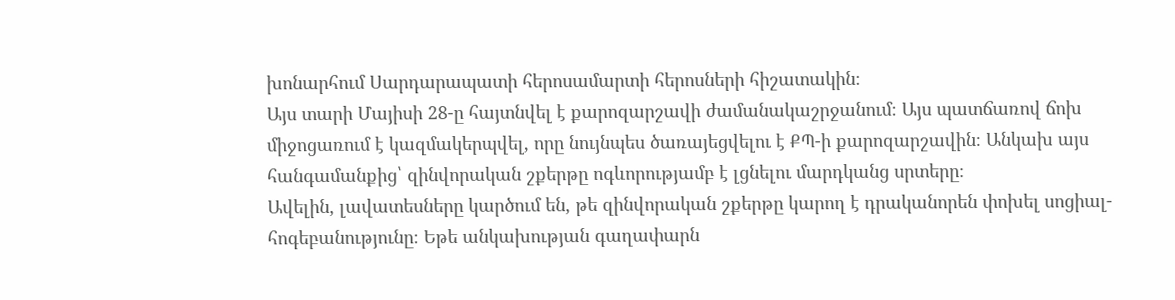խոնարհում Սարդարապատի հերոսամարտի հերոսների հիշատակին։
Այս տարի Մայիսի 28-ը հայտնվել է քարոզարշավի ժամանակաշրջանում։ Այս պատճառով ճոխ միջոցառում է կազմակերպվել, որը նույնպես ծառայեցվելու է ՔՊ-ի քարոզարշավին։ Անկախ այս հանգամանքից՝ զինվորական շքերթը ոգևորությամբ է լցնելու մարդկանց սրտերը։
Ավելին, լավատեսները կարծում են, թե զինվորական շքերթը կարող է դրականորեն փոխել սոցիալ-հոգեբանությունը։ Եթե անկախության գաղափարն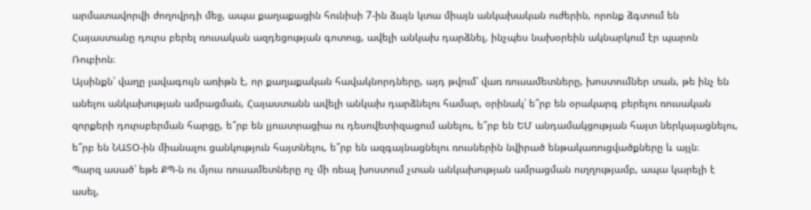արմատավորվի ժողովրդի մեջ, ապա քաղաքացին հունիսի 7-ին ձայն կտա միայն անկախական ուժերին, որոնք ձգտում են Հայաստանը դուրս բերել ռուսական ազդեցության գոտուց, ավելի անկախ դարձնել, ինչպես նախօրեին ակնարկում էր պարոն Ռուբիոն։
Այսինքն՝ վաղը լավագույն առիթն է, որ քաղաքական հավակնորդները, այդ թվում՝ վառ ռուսամետները, խոստումներ տան, թե ինչ են անելու անկախության ամրացման, Հայաստանն ավելի անկախ դարձնելու համար, օրինակ՝ ե՞րբ են օրակարգ բերելու ռուսական զորքերի դուրսբերման հարցը, ե՞րբ են լյուստրացիա ու դեսովետիզացում անելու, ե՞րբ են ԵՄ անդամակցության հայտ ներկայացնելու, ե՞րբ են ՆԱՏՕ-ին միանալու ցանկություն հայտնելու, ե՞րբ են ազգայնացնելու ռուսներին նվիրած ենթակառուցվածքները և այլն։
Պարզ ասած՝ եթե ՔՊ-ն ու մյուս ռուսամետները ոչ մի ռեալ խոստում չտան անկախության ամրացման ուղղությամբ, ապա կարելի է ասել,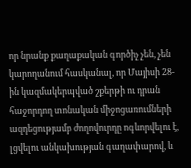որ նրանք քաղաքական գործիչ չեն, չեն կարողանում հասկանալ, որ Մայիսի 28-ին կազմակերպված շքերթի ու դրան հաջորդող տոնական միջոցառումների ազդեցությամբ ժողովուրդը ոգևորվելու է, լցվելու անկախության գաղափարով, և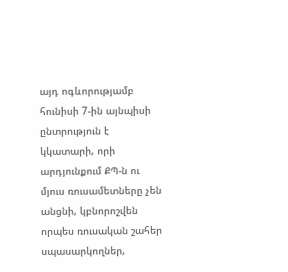այդ ոգևորությամբ հունիսի 7-ին այնպիսի ընտրություն է կկատարի, որի արդյունքում ՔՊ-ն ու մյուս ռուսամետները չեն անցնի, կբնորոշվեն որպես ռուսական շահեր սպասարկողներ,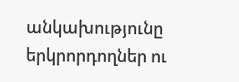անկախությունը երկրորդողներ ու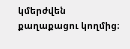կմերժվեն քաղաքացու կողմից։